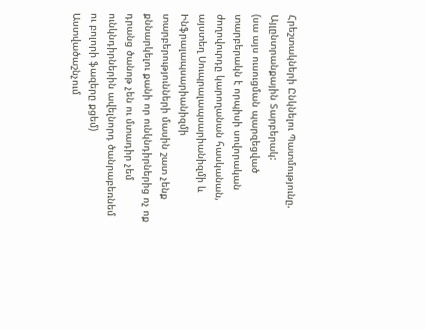Հրեշտակների Ընկնելու Պատմությունը.
Այլընտրանքային Տարբերակ:
(սա այս ուսուցման պարզեցված տարբերակն է որպիսի սովորական ժողովուրդը կարողանան հասկանան, այստեղ Սուպրալապսարիանիզմի և Ինֆրալապսարիանիզմի տարբերությունների մասին շատ չենք քննարկելու քանի որ ունկնդիրներից ոչ ոք դրանց ծանոթ չեն ու մտադիր չեմ ունկնդիրներին ավելնորդ ծանրաբեռնեմ ու բոլորի ֆազերը քցեմ)
Աստվածաշնչում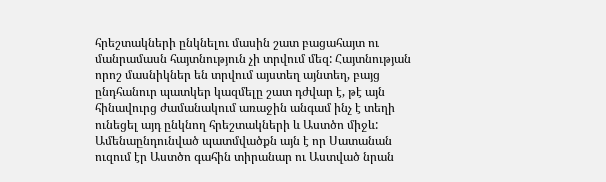հրեշտակների ընկնելու մասին շատ բացահայտ ու մանրամասն հայտնություն չի տրվում մեզ: Հայտնության որոշ մասնիկներ են տրվում այստեղ այնտեղ, բայց ընդհանուր պատկեր կազմելը շատ դժվար է, թէ այն հինավուրց ժամանակում առաջին անգամ ինչ է տեղի ունեցել այդ ընկնող հրեշտակների և Աստծո միջև:
Ամենաընդունված պատմվածքն այն է որ Սատանան ուզում էր Աստծո գահին տիրանար ու Աստված նրան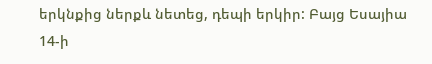երկնքից ներքև նետեց, դեպի երկիր: Բայց Եսայիա 14-ի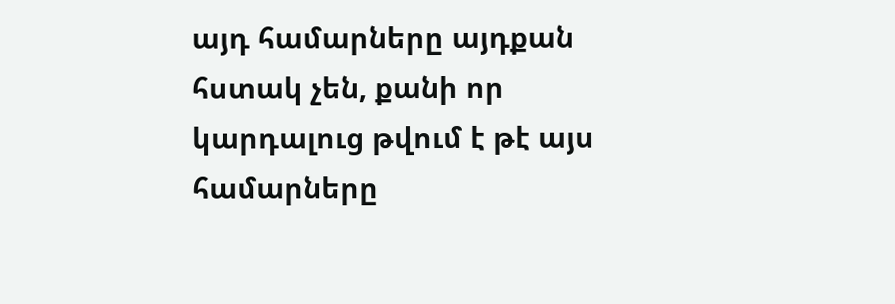այդ համարները այդքան հստակ չեն, քանի որ կարդալուց թվում է թէ այս համարները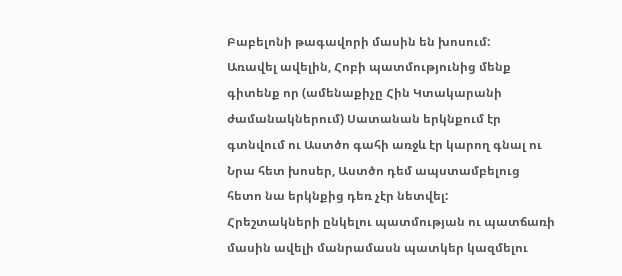Բաբելոնի թագավորի մասին են խոսում:
Առավել ավելին, Հոբի պատմությունից մենք գիտենք որ (ամենաքիչը Հին Կտակարանի ժամանակներում) Սատանան երկնքում էր գտնվում ու Աստծո գահի առջև էր կարող գնալ ու Նրա հետ խոսեր, Աստծո դեմ ապստամբելուց հետո նա երկնքից դեռ չէր նետվել:
Հրեշտակների ընկելու պատմության ու պատճառի մասին ավելի մանրամասն պատկեր կազմելու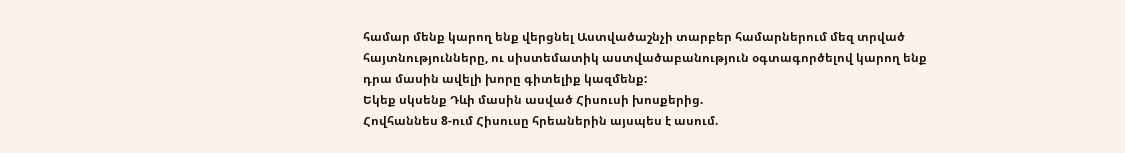համար մենք կարող ենք վերցնել Աստվածաշնչի տարբեր համարներում մեզ տրված հայտնությունները, ու սիստեմատիկ աստվածաբանություն օգտագործելով կարող ենք դրա մասին ավելի խորը գիտելիք կազմենք:
Եկեք սկսենք Դևի մասին ասված Հիսուսի խոսքերից.
Հովհաննես 8-ում Հիսուսը հրեաներին այսպես է ասում.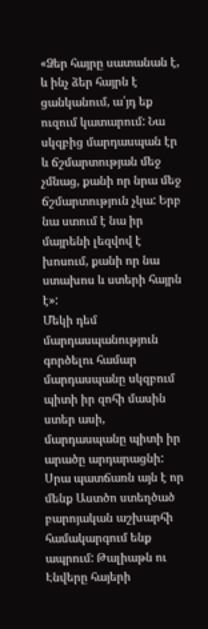«Ձեր հայրը սատանան է, և ինչ ձեր հայրն է ցանկանում, ա՛յդ եք ուզում կատարում: Նա սկզբից մարդասպան էր և ճշմարտության մեջ չմնաց, քանի որ նրա մեջ ճշմարտություն չկա: Երբ նա ստում է նա իր մայրենի լեզվով է խոսում, քանի որ նա ստախոս և ստերի հայրն է»:
Մեկի դեմ մարդասպանություն գործելու համար մարդասպանը սկզբում պիտի իր զոհի մասին ստեր ասի, մարդասպանը պիտի իր արածը արդարացնի: Սրա պատճառն այն է որ մենք Աստծո ստեղծած բարոյական աշխարհի համակարգում ենք ապրում: Թալիաթն ու Էնվերը հայերի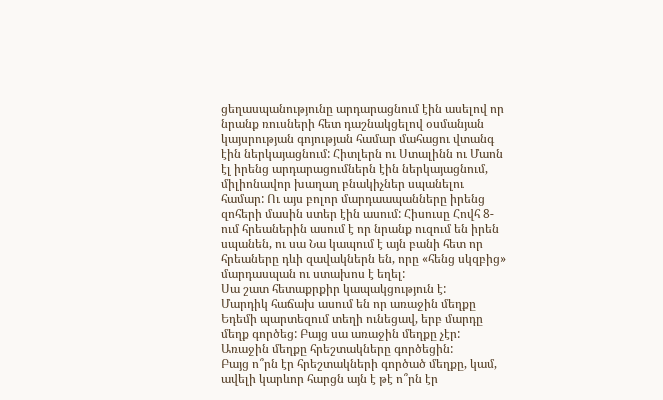ցեղասպանությունը արդարացնում էին ասելով որ նրանք ռուսների հետ դաշնակցելով օսմանյան կայսրության գոյության համար մահացու վտանգ էին ներկայացնում: Հիտլերն ու Ստալինն ու Մաոն էլ իրենց արդարացումներն էին ներկայացնում, միլիոնավոր խաղաղ բնակիչներ սպանելու համար: Ու այս բոլոր մարդաապանները իրենց զոհերի մասին ստեր էին ասում: Հիսուսը Հովհ 8-ում հրեաներին ասում է որ նրանք ուզում են իրեն սպանեն, ու սա Նա կապում է այն բանի հետ որ հրեաները դևի զավակներն են, որը «հենց սկզբից» մարդասպան ու ստախոս է եղել:
Սա շատ հետաքրքիր կապակցություն է:
Մարդիկ հաճախ ասում են որ առաջին մեղքը Եդեմի պարտեզում տեղի ունեցավ, երբ մարդը մեղք գործեց: Բայց սա առաջին մեղքը չէր: Առաջին մեղքը հրեշտակները գործեցին:
Բայց ո՞րն էր հրեշտակների գործած մեղքը, կամ, ավելի կարևոր հարցն այն է թէ ո՞րն էր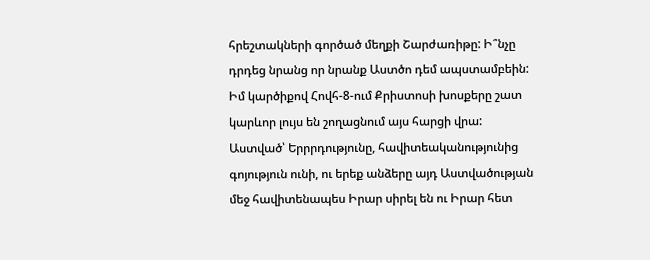հրեշտակների գործած մեղքի Շարժառիթը: Ի՞նչը դրդեց նրանց որ նրանք Աստծո դեմ ապստամբեին:
Իմ կարծիքով Հովհ-8-ում Քրիստոսի խոսքերը շատ կարևոր լույս են շողացնում այս հարցի վրա:
Աստված՝ Երրրդությունը, հավիտեականությունից գոյություն ունի, ու երեք անձերը այդ Աստվածության մեջ հավիտենապես Իրար սիրել են ու Իրար հետ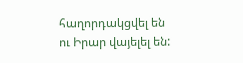հաղորդակցվել են ու Իրար վայելել են: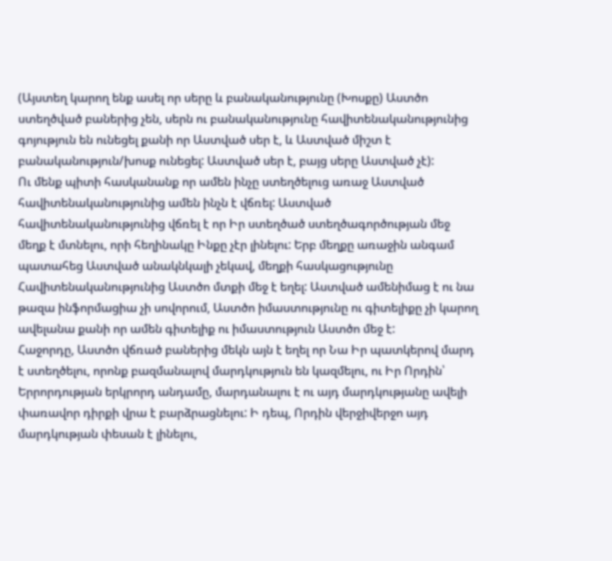(Այստեղ կարող ենք ասել որ սերը և բանականությունը (Խոսքը) Աստծո ստեղծված բաներից չեն, սերն ու բանականությունը հավիտենականությունից գոյություն են ունեցել քանի որ Աստված սեր է, և Աստված միշտ է բանականություն/խոսք ունեցել: Աստված սեր է, բայց սերը Աստված չէ):
Ու մենք պիտի հասկանանք որ ամեն ինչը ստեղծելուց առաջ Աստված հավիտենականությունից ամեն ինչն է վճռել: Աստված հավիտենականությունից վճռել է որ Իր ստեղծած ստեղծագործության մեջ մեղք է մտնելու, որի հեղինակը Ինքը չէր լինելու: Երբ մեղքը առաջին անգամ պատահեց Աստված անակնկալի չեկավ, մեղքի հասկացությունը Հավիտենականությունից Աստծո մտքի մեջ է եղել: Աստված ամենիմաց է ու նա թազա ինֆորմացիա չի սովորում, Աստծո իմաստությունը ու գիտելիքը չի կարող ավելանա քանի որ ամեն գիտելիք ու իմաստություն Աստծո մեջ է:
Հաջորդը, Աստծո վճռած բաներից մեկն այն է եղել որ Նա Իր պատկերով մարդ է ստեղծելու, որոնք բազմանալով մարդկություն են կազմելու, ու Իր Որդին՝ Երրորդության երկրորդ անդամը, մարդանալու է ու այդ մարդկությանը ավելի փառավոր դիրքի վրա է բարձրացնելու: Ի դեպ, Որդին վերջիվերջո այդ մարդկության փեսան է լինելու,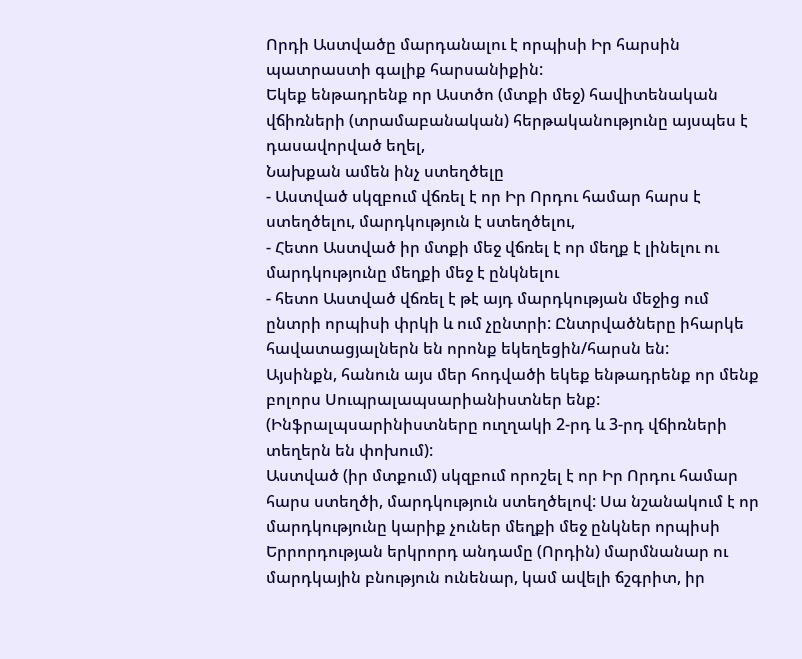Որդի Աստվածը մարդանալու է որպիսի Իր հարսին պատրաստի գալիք հարսանիքին:
Եկեք ենթադրենք որ Աստծո (մտքի մեջ) հավիտենական վճիռների (տրամաբանական) հերթականությունը այսպես է դասավորված եղել,
Նախքան ամեն ինչ ստեղծելը
- Աստված սկզբում վճռել է որ Իր Որդու համար հարս է ստեղծելու, մարդկություն է ստեղծելու,
- Հետո Աստված իր մտքի մեջ վճռել է որ մեղք է լինելու ու մարդկությունը մեղքի մեջ է ընկնելու
- հետո Աստված վճռել է թէ այդ մարդկության մեջից ում ընտրի որպիսի փրկի և ում չընտրի: Ընտրվածները իհարկե հավատացյալներն են որոնք եկեղեցին/հարսն են:
Այսինքն, հանուն այս մեր հոդվածի եկեք ենթադրենք որ մենք բոլորս Սուպրալապսարիանիստներ ենք: (Ինֆրալպսարինիստները ուղղակի 2-րդ և 3-րդ վճիռների տեղերն են փոխում):
Աստված (իր մտքում) սկզբում որոշել է որ Իր Որդու համար հարս ստեղծի, մարդկություն ստեղծելով: Սա նշանակում է որ մարդկությունը կարիք չուներ մեղքի մեջ ընկներ որպիսի Երրորդության երկրորդ անդամը (Որդին) մարմնանար ու մարդկային բնություն ունենար, կամ ավելի ճշգրիտ, իր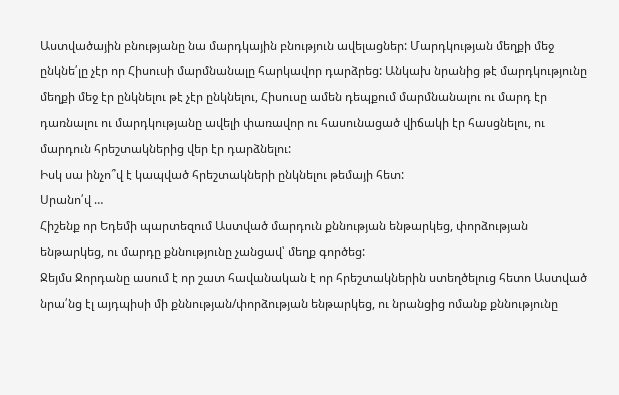Աստվածային բնությանը նա մարդկային բնություն ավելացներ: Մարդկության մեղքի մեջ ընկնե՛լը չէր որ Հիսուսի մարմնանալը հարկավոր դարձրեց: Անկախ նրանից թէ մարդկությունը մեղքի մեջ էր ընկնելու թէ չէր ընկնելու, Հիսուսը ամեն դեպքում մարմնանալու ու մարդ էր դառնալու ու մարդկությանը ավելի փառավոր ու հասունացած վիճակի էր հասցնելու, ու մարդուն հրեշտակներից վեր էր դարձնելու:
Իսկ սա ինչո՞վ է կապված հրեշտակների ընկնելու թեմայի հետ:
Սրանո՛վ …
Հիշենք որ Եդեմի պարտեզում Աստված մարդուն քննության ենթարկեց, փորձության ենթարկեց, ու մարդը քննությունը չանցավ՝ մեղք գործեց:
Ջեյմս Ջորդանը ասում է որ շատ հավանական է որ հրեշտակներին ստեղծելուց հետո Աստված նրա՛նց էլ այդպիսի մի քննության/փորձության ենթարկեց, ու նրանցից ոմանք քննությունը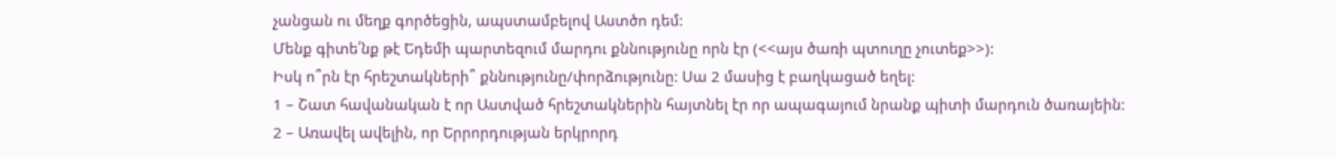չանցան ու մեղք գործեցին, ապստամբելով Աստծո դեմ:
Մենք գիտե՛նք թէ Եդեմի պարտեզում մարդու քննությունը որն էր (<<այս ծառի պտուղը չուտեք>>):
Իսկ ո՞րն էր հրեշտակների՞ քննությունը/փորձությունը: Սա 2 մասից է բաղկացած եղել:
1 – Շատ հավանական է որ Աստված հրեշտակներին հայտնել էր որ ապագայում նրանք պիտի մարդուն ծառայեին:
2 – Առավել ավելին, որ Երրորդության երկրորդ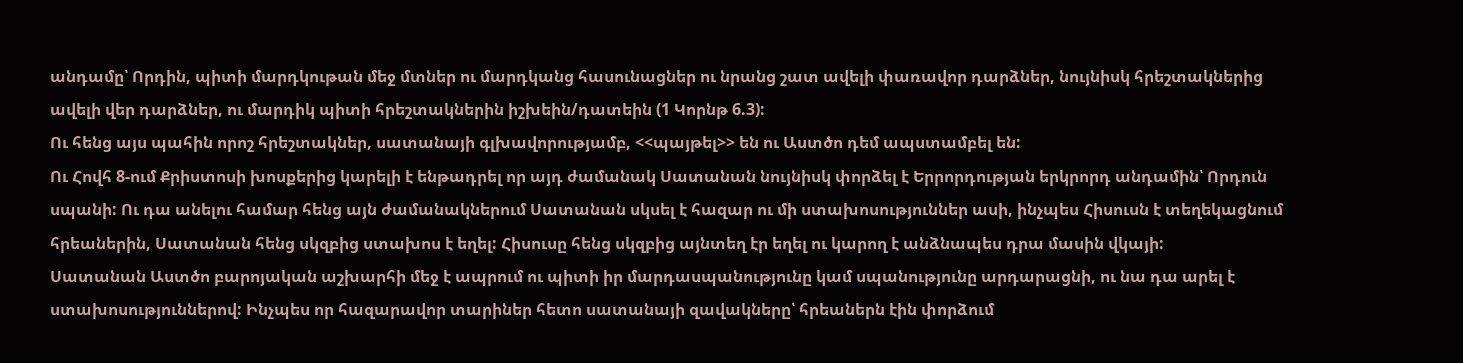անդամը՝ Որդին, պիտի մարդկութան մեջ մտներ ու մարդկանց հասունացներ ու նրանց շատ ավելի փառավոր դարձներ, նույնիսկ հրեշտակներից ավելի վեր դարձներ, ու մարդիկ պիտի հրեշտակներին իշխեին/դատեին (1 Կորնթ 6.3):
Ու հենց այս պահին որոշ հրեշտակներ, սատանայի գլխավորությամբ, <<պայթել>> են ու Աստծո դեմ ապստամբել են:
Ու Հովհ 8-ում Քրիստոսի խոսքերից կարելի է ենթադրել որ այդ ժամանակ Սատանան նույնիսկ փորձել է Երրորդության երկրորդ անդամին՝ Որդուն սպանի: Ու դա անելու համար հենց այն ժամանակներում Սատանան սկսել է հազար ու մի ստախոսություններ ասի, ինչպես Հիսուսն է տեղեկացնում հրեաներին, Սատանան հենց սկզբից ստախոս է եղել: Հիսուսը հենց սկզբից այնտեղ էր եղել ու կարող է անձնապես դրա մասին վկայի:
Սատանան Աստծո բարոյական աշխարհի մեջ է ապրում ու պիտի իր մարդասպանությունը կամ սպանությունը արդարացնի, ու նա դա արել է ստախոսություններով: Ինչպես որ հազարավոր տարիներ հետո սատանայի զավակները՝ հրեաներն էին փորձում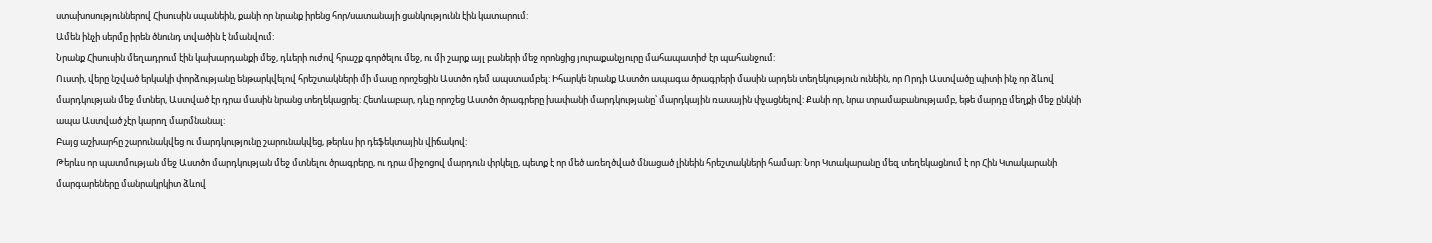ստախոսություններով Հիսուսին սպանեին, քանի որ նրանք իրենց հոր/սատանայի ցանկությունն էին կատարում:
Ամեն ինչի սերմը իրեն ծնունդ տվածին է նմանվում:
Նրանք Հիսուսին մեղադրում էին կախարդանքի մեջ, դևերի ուժով հրաշք գործելու մեջ, ու մի շարք այլ բաների մեջ որոնցից յուրաքանչյուրը մահապատիժ էր պահանջում:
Ուստի, վերը նշված երկակի փորձությանը ենթարկվելով հրեշտակների մի մասը որոշեցին Աստծո դեմ ապստամբել: Իհարկե նրանք Աստծո ապագա ծրագրերի մասին արդեն տեղեկություն ունեին, որ Որդի Աստվածը պիտի ինչ որ ձևով մարդկության մեջ մտներ, Աստված էր դրա մասին նրանց տեղեկացրել: Հետևաբար, դևը որոշեց Աստծո ծրագրերը խափանի մարդկությանը՝ մարդկային ռասային փչացնելով: Քանի որ, նրա տրամաբանությամբ, եթե մարդը մեղքի մեջ ընկնի ապա Աստված չէր կարող մարմնանալ:
Բայց աշխարհը շարունակվեց ու մարդկությունը շարունակվեց, թերևս իր դեֆեկտային վիճակով:
Թերևս որ պատմության մեջ Աստծո մարդկության մեջ մտնելու ծրագրերը, ու դրա միջոցով մարդուն փրկելը, պետք է որ մեծ առեղծված մնացած լինեին հրեշտակների համար: Նոր Կտակարանը մեզ տեղեկացնում է որ Հին Կտակարանի մարգարեները մանրակրկիտ ձևով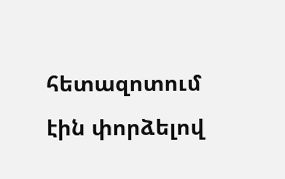հետազոտում էին փորձելով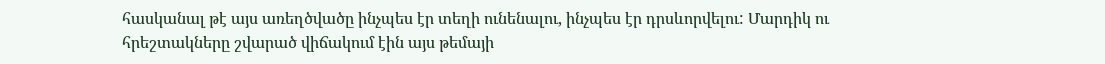հասկանալ թէ այս առեղծվածը ինչպես էր տեղի ունենալու, ինչպես էր դրսևորվելու: Մարդիկ ու հրեշտակները շվարած վիճակում էին այս թեմայի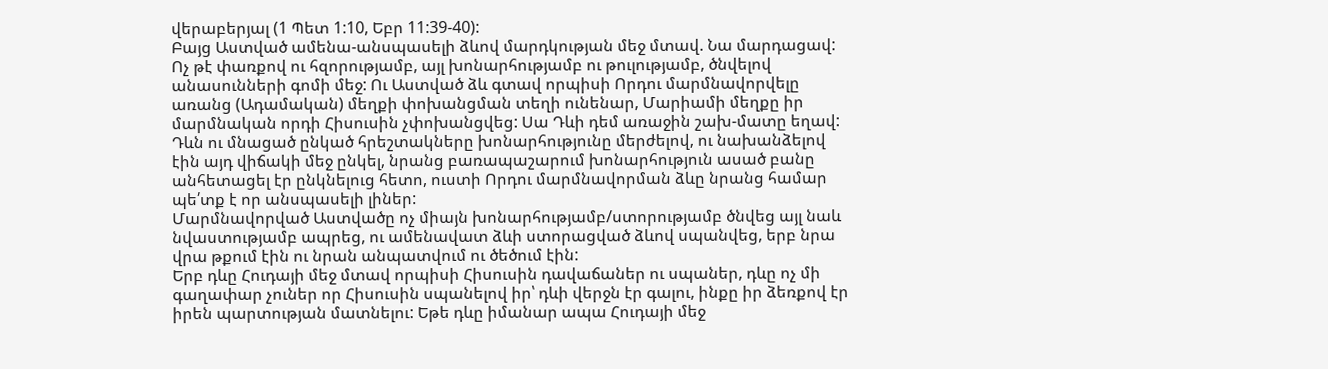վերաբերյալ (1 Պետ 1:10, Եբր 11:39-40):
Բայց Աստված ամենա-անսպասելի ձևով մարդկության մեջ մտավ. Նա մարդացավ: Ոչ թէ փառքով ու հզորությամբ, այլ խոնարհությամբ ու թուլությամբ, ծնվելով անասունների գոմի մեջ: Ու Աստված ձև գտավ որպիսի Որդու մարմնավորվելը առանց (Ադամական) մեղքի փոխանցման տեղի ունենար, Մարիամի մեղքը իր մարմնական որդի Հիսուսին չփոխանցվեց: Սա Դևի դեմ առաջին շախ-մատը եղավ:
Դևն ու մնացած ընկած հրեշտակները խոնարհությունը մերժելով, ու նախանձելով էին այդ վիճակի մեջ ընկել, նրանց բառապաշարում խոնարհություն ասած բանը անհետացել էր ընկնելուց հետո, ուստի Որդու մարմնավորման ձևը նրանց համար պե՛տք է որ անսպասելի լիներ:
Մարմնավորված Աստվածը ոչ միայն խոնարհությամբ/ստորությամբ ծնվեց այլ նաև նվաստությամբ ապրեց, ու ամենավատ ձևի ստորացված ձևով սպանվեց, երբ նրա վրա թքում էին ու նրան անպատվում ու ծեծում էին:
Երբ դևը Հուդայի մեջ մտավ որպիսի Հիսուսին դավաճաներ ու սպաներ, դևը ոչ մի գաղափար չուներ որ Հիսուսին սպանելով իր՝ դևի վերջն էր գալու, ինքը իր ձեռքով էր իրեն պարտության մատնելու: Եթե դևը իմանար ապա Հուդայի մեջ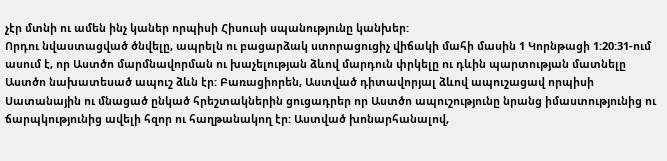չէր մտնի ու ամեն ինչ կաներ որպիսի Հիսուսի սպանությունը կանխեր:
Որդու նվաստացված ծնվելը, ապրելն ու բացարձակ ստորացուցիչ վիճակի մահի մասին 1 Կորնթացի 1:20:31-ում ասում է, որ Աստծո մարմնավորման ու խաչելության ձևով մարդուն փրկելը ու դևին պարտության մատնելը Աստծո նախատեսած ապուշ ձևն էր: Բառացիորեն, Աստված դիտավորյալ ձևով ապուշացավ որպիսի Սատանային ու մնացած ընկած հրեշտակներին ցուցադրեր որ Աստծո ապուշությունը նրանց իմաստությունից ու ճարպկությունից ավելի հզոր ու հաղթանակող էր: Աստված խոնարհանալով,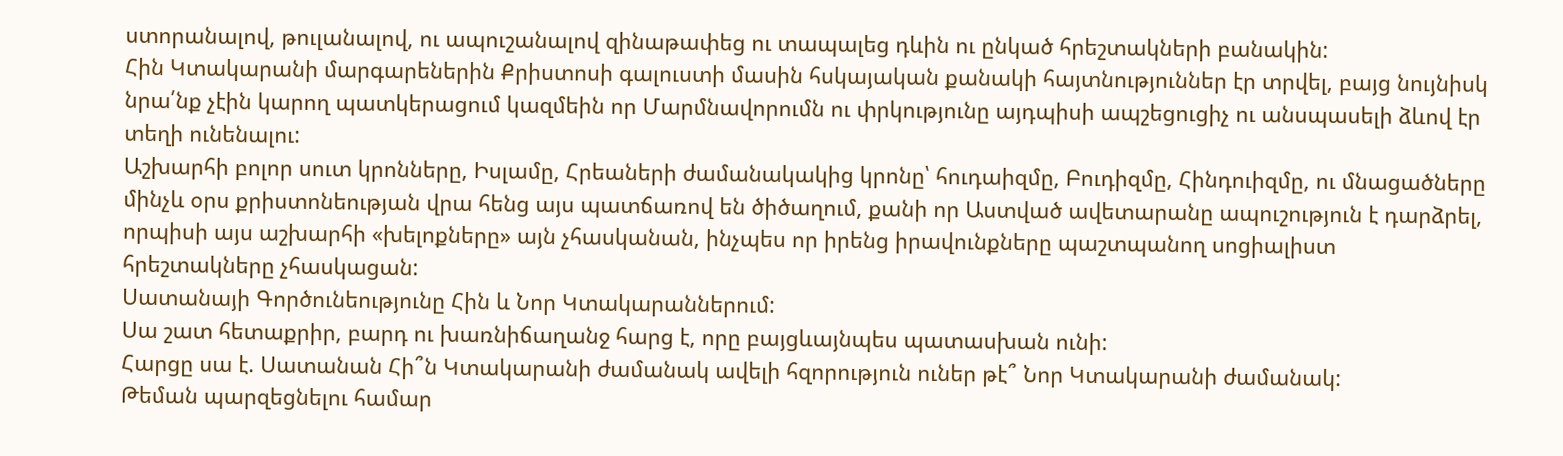ստորանալով, թուլանալով, ու ապուշանալով զինաթափեց ու տապալեց դևին ու ընկած հրեշտակների բանակին:
Հին Կտակարանի մարգարեներին Քրիստոսի գալուստի մասին հսկայական քանակի հայտնություններ էր տրվել, բայց նույնիսկ նրա՛նք չէին կարող պատկերացում կազմեին որ Մարմնավորումն ու փրկությունը այդպիսի ապշեցուցիչ ու անսպասելի ձևով էր տեղի ունենալու:
Աշխարհի բոլոր սուտ կրոնները, Իսլամը, Հրեաների ժամանակակից կրոնը՝ հուդաիզմը, Բուդիզմը, Հինդուիզմը, ու մնացածները մինչև օրս քրիստոնեության վրա հենց այս պատճառով են ծիծաղում, քանի որ Աստված ավետարանը ապուշություն է դարձրել, որպիսի այս աշխարհի «խելոքները» այն չհասկանան, ինչպես որ իրենց իրավունքները պաշտպանող սոցիալիստ հրեշտակները չհասկացան:
Սատանայի Գործունեությունը Հին և Նոր Կտակարաններում:
Սա շատ հետաքրիր, բարդ ու խառնիճաղանջ հարց է, որը բայցևայնպես պատասխան ունի:
Հարցը սա է. Սատանան Հի՞ն Կտակարանի ժամանակ ավելի հզորություն ուներ թէ՞ Նոր Կտակարանի ժամանակ:
Թեման պարզեցնելու համար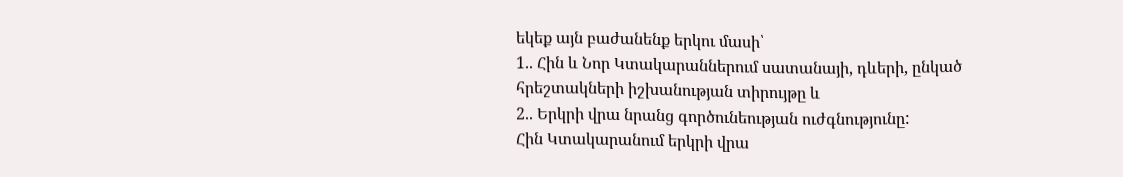եկեք այն բաժանենք երկու մասի՝
1.. Հին և Նոր Կտակարաններում սատանայի, դևերի, ընկած հրեշտակների իշխանության տիրույթը և
2.. Երկրի վրա նրանց գործունեության ուժգնությունը:
Հին Կտակարանում երկրի վրա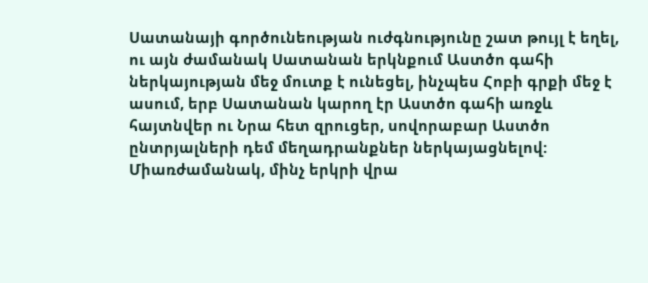Սատանայի գործունեության ուժգնությունը շատ թույլ է եղել, ու այն ժամանակ Սատանան երկնքում Աստծո գահի ներկայության մեջ մուտք է ունեցել, ինչպես Հոբի գրքի մեջ է ասում, երբ Սատանան կարող էր Աստծո գահի առջև հայտնվեր ու Նրա հետ զրուցեր, սովորաբար Աստծո ընտրյալների դեմ մեղադրանքներ ներկայացնելով: Միառժամանակ, մինչ երկրի վրա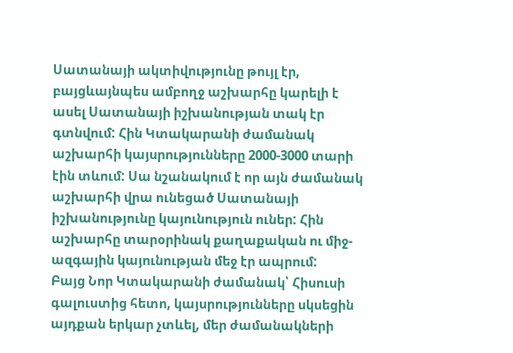Սատանայի ակտիվությունը թույլ էր, բայցևայնպես ամբողջ աշխարհը կարելի է ասել Սատանայի իշխանության տակ էր գտնվում: Հին Կտակարանի ժամանակ աշխարհի կայսրությունները 2000-3000 տարի էին տևում: Սա նշանակում է որ այն ժամանակ աշխարհի վրա ունեցած Սատանայի իշխանությունը կայունություն ուներ: Հին աշխարհը տարօրինակ քաղաքական ու միջ-ազգային կայունության մեջ էր ապրում:
Բայց Նոր Կտակարանի ժամանակ՝ Հիսուսի գալուստից հետո, կայսրությունները սկսեցին այդքան երկար չտևել, մեր ժամանակների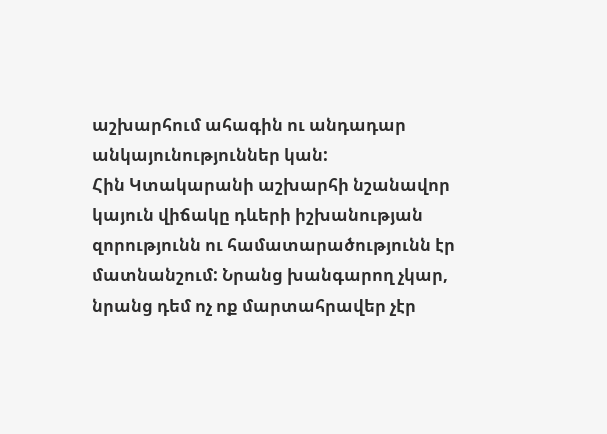աշխարհում ահագին ու անդադար անկայունություններ կան:
Հին Կտակարանի աշխարհի նշանավոր կայուն վիճակը դևերի իշխանության զորությունն ու համատարածությունն էր մատնանշում: Նրանց խանգարող չկար, նրանց դեմ ոչ ոք մարտահրավեր չէր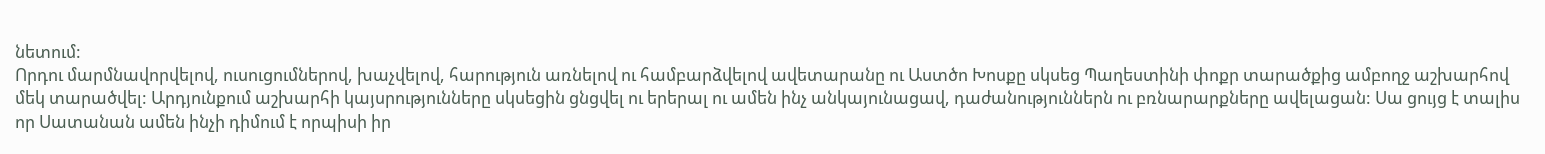նետում:
Որդու մարմնավորվելով, ուսուցումներով, խաչվելով, հարություն առնելով ու համբարձվելով ավետարանը ու Աստծո Խոսքը սկսեց Պաղեստինի փոքր տարածքից ամբողջ աշխարհով մեկ տարածվել: Արդյունքում աշխարհի կայսրությունները սկսեցին ցնցվել ու երերալ ու ամեն ինչ անկայունացավ, դաժանություններն ու բռնարարքները ավելացան: Սա ցույց է տալիս որ Սատանան ամեն ինչի դիմում է որպիսի իր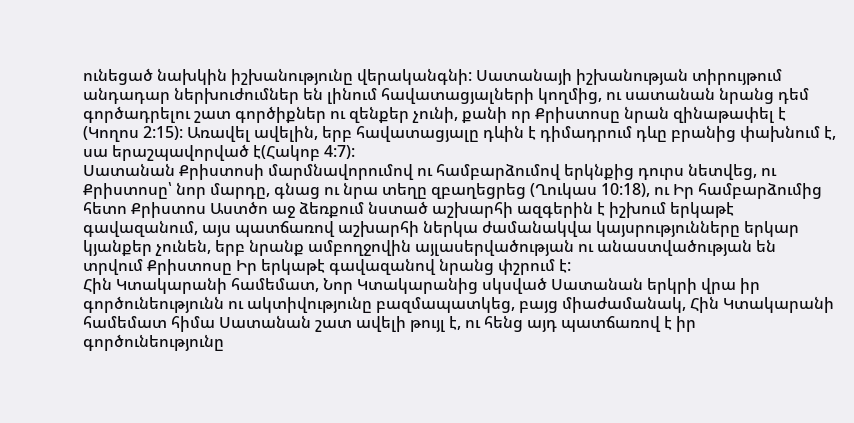ունեցած նախկին իշխանությունը վերականգնի: Սատանայի իշխանության տիրույթում անդադար ներխուժումներ են լինում հավատացյալների կողմից, ու սատանան նրանց դեմ գործադրելու շատ գործիքներ ու զենքեր չունի, քանի որ Քրիստոսը նրան զինաթափել է (Կողոս 2:15): Առավել ավելին, երբ հավատացյալը դևին է դիմադրում դևը բրանից փախնում է, սա երաշպավորված է(Հակոբ 4:7):
Սատանան Քրիստոսի մարմնավորումով ու համբարձումով երկնքից դուրս նետվեց, ու Քրիստոսը՝ նոր մարդը, գնաց ու նրա տեղը զբաղեցրեց (Ղուկաս 10:18), ու Իր համբարձումից հետո Քրիստոս Աստծո աջ ձեռքում նստած աշխարհի ազգերին է իշխում երկաթէ գավազանում, այս պատճառով աշխարհի ներկա ժամանակվա կայսրությունները երկար կյանքեր չունեն, երբ նրանք ամբողջովին այլասերվածության ու անաստվածության են տրվում Քրիստոսը Իր երկաթէ գավազանով նրանց փշրում է:
Հին Կտակարանի համեմատ, Նոր Կտակարանից սկսված Սատանան երկրի վրա իր գործունեությունն ու ակտիվությունը բազմապատկեց, բայց միաժամանակ, Հին Կտակարանի համեմատ հիմա Սատանան շատ ավելի թույլ է, ու հենց այդ պատճառով է իր գործունեությունը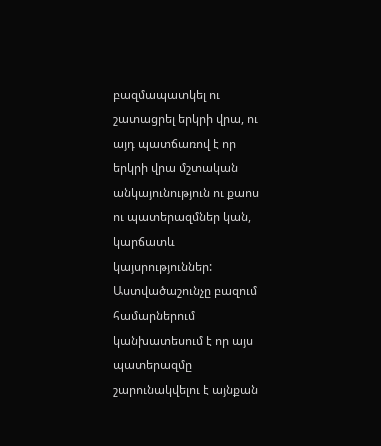բազմապատկել ու շատացրել երկրի վրա, ու այդ պատճառով է որ երկրի վրա մշտական անկայունություն ու քաոս ու պատերազմներ կան, կարճատև կայսրություններ:
Աստվածաշունչը բազում համարներում կանխատեսում է որ այս պատերազմը շարունակվելու է այնքան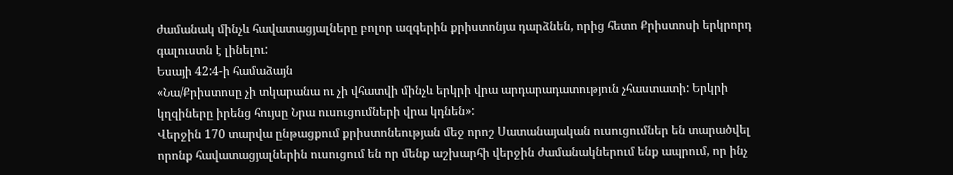ժամանակ մինչև հավատացյալները բոլոր ազգերին քրիստոնյա դարձնեն, որից հետո Քրիստոսի երկրորդ գալուստն է լինելու:
Եսայի 42:4-ի համաձայն
«Նա/Քրիստոսը չի տկարանա ու չի վհատվի մինչև երկրի վրա արդարադատություն չհաստատի: Երկրի կղզիները իրենց հույսը Նրա ուսուցումների վրա կդնեն»:
Վերջին 170 տարվա ընթացքում քրիստոնեության մեջ որոշ Սատանայական ուսուցումներ են տարածվել որոնք հավատացյալներին ուսուցում են որ մենք աշխարհի վերջին ժամանակներում ենք ապրում, որ ինչ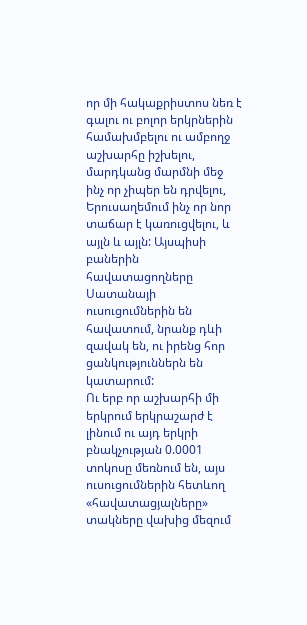որ մի հակաքրիստոս նեռ է գալու ու բոլոր երկրներին համախմբելու ու ամբողջ աշխարհը իշխելու, մարդկանց մարմնի մեջ ինչ որ չիպեր են դրվելու, Երուսաղեմում ինչ որ նոր տաճար է կառուցվելու, և այլն և այլն: Այսպիսի բաներին հավատացողները Սատանայի ուսուցումներին են հավատում, նրանք դևի զավակ են, ու իրենց հոր ցանկություններն են կատարում:
Ու երբ որ աշխարհի մի երկրում երկրաշարժ է լինում ու այդ երկրի բնակչության 0.0001 տոկոսը մեռնում են, այս ուսուցումներին հետևող «հավատացյալները» տակները վախից մեզում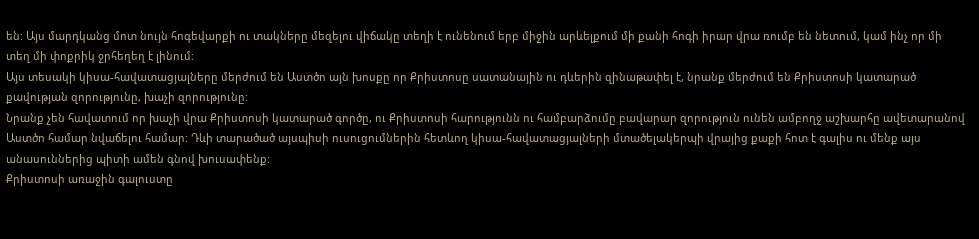են: Այս մարդկանց մոտ նույն հոգեվարքի ու տակները մեզելու վիճակը տեղի է ունենում երբ միջին արևելքում մի քանի հոգի իրար վրա ռումբ են նետում, կամ ինչ որ մի տեղ մի փոքրիկ ջրհեղեղ է լինում:
Այս տեսակի կիսա-հավատացյալները մերժում են Աստծո այն խոսքը որ Քրիստոսը սատանային ու դևերին զինաթափել է, նրանք մերժում են Քրիստոսի կատարած քավության զորությունը, խաչի զորությունը:
Նրանք չեն հավատում որ խաչի վրա Քրիստոսի կատարած գործը, ու Քրիստոսի հարությունն ու համբարձումը բավարար զորություն ունեն ամբողջ աշխարհը ավետարանով Աստծո համար նվաճելու համար: Դևի տարածած այսպիսի ուսուցումներին հետևող կիսա-հավատացյալների մտածելակերպի վրայից քաքի հոտ է գալիս ու մենք այս անասուններից պիտի ամեն գնով խուսափենք:
Քրիստոսի առաջին գալուստը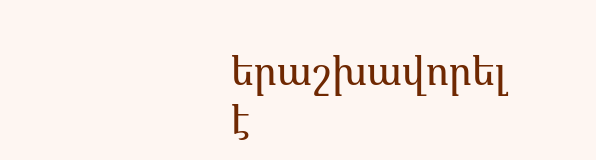երաշխավորել է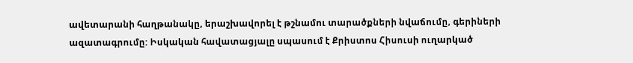ավետարանի հաղթանակը, երաշխավորել է թշնամու տարածքների նվաճումը, գերիների ազատագրումը: Իսկական հավատացյալը սպասում է Քրիստոս Հիսուսի ուղարկած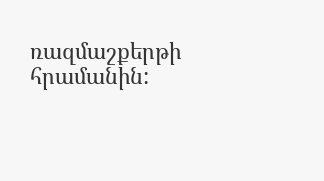ռազմաշքերթի հրամանին: